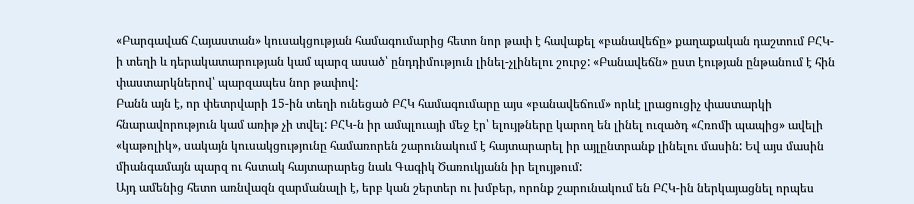«Բարգավաճ Հայաստան» կուսակցության համագումարից հետո նոր թափ է հավաքել «բանավեճը» քաղաքական դաշտում ԲՀԿ-ի տեղի և դերակատարության կամ պարզ ասած՝ ընդդիմություն լինել-չլինելու շուրջ: «Բանավեճն» ըստ էության ընթանում է հին փաստարկներով՝ պարզապես նոր թափով:
Բանն այն է, որ փետրվարի 15-ին տեղի ունեցած ԲՀԿ համագումարը այս «բանավեճում» որևէ լրացուցիչ փաստարկի հնարավորություն կամ առիթ չի տվել: ԲՀԿ-ն իր ամպլուայի մեջ էր՝ ելույթները կարող են լինել ուզածդ «Հռոմի պապից» ավելի «կաթոլիկ», սակայն կուսակցությունը համառորեն շարունակում է հայտարարել իր այլընտրանք լինելու մասին: Եվ այս մասին միանգամայն պարզ ու հստակ հայտարարեց նաև Գագիկ Ծառուկյանն իր ելույթում:
Այդ ամենից հետո առնվազն զարմանալի է, երբ կան շերտեր ու խմբեր, որոնք շարունակում են ԲՀԿ-ին ներկայացնել որպես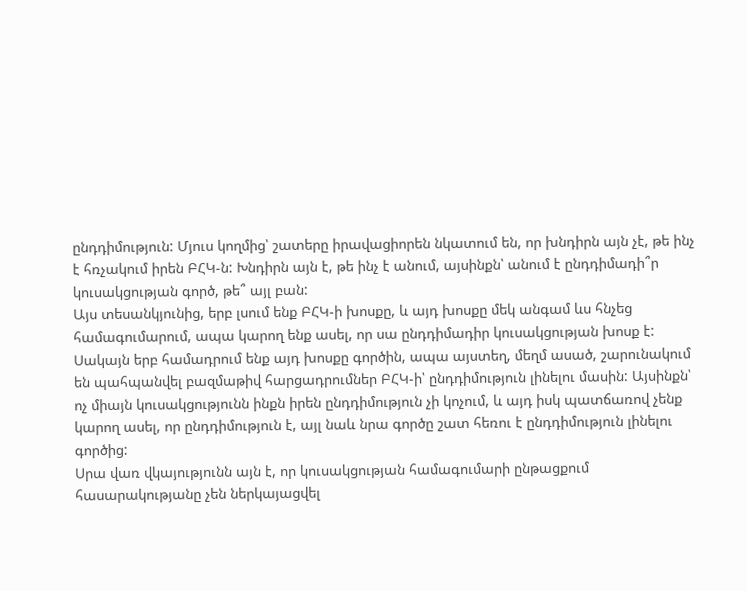ընդդիմություն: Մյուս կողմից՝ շատերը իրավացիորեն նկատում են, որ խնդիրն այն չէ, թե ինչ է հռչակում իրեն ԲՀԿ-ն: Խնդիրն այն է, թե ինչ է անում, այսինքն՝ անում է ընդդիմադի՞ր կուսակցության գործ, թե՞ այլ բան:
Այս տեսանկյունից, երբ լսում ենք ԲՀԿ-ի խոսքը, և այդ խոսքը մեկ անգամ ևս հնչեց համագումարում, ապա կարող ենք ասել, որ սա ընդդիմադիր կուսակցության խոսք է: Սակայն երբ համադրում ենք այդ խոսքը գործին, ապա այստեղ, մեղմ ասած, շարունակում են պահպանվել բազմաթիվ հարցադրումներ ԲՀԿ-ի՝ ընդդիմություն լինելու մասին: Այսինքն՝ ոչ միայն կուսակցությունն ինքն իրեն ընդդիմություն չի կոչում, և այդ իսկ պատճառով չենք կարող ասել, որ ընդդիմություն է, այլ նաև նրա գործը շատ հեռու է ընդդիմություն լինելու գործից:
Սրա վառ վկայությունն այն է, որ կուսակցության համագումարի ընթացքում հասարակությանը չեն ներկայացվել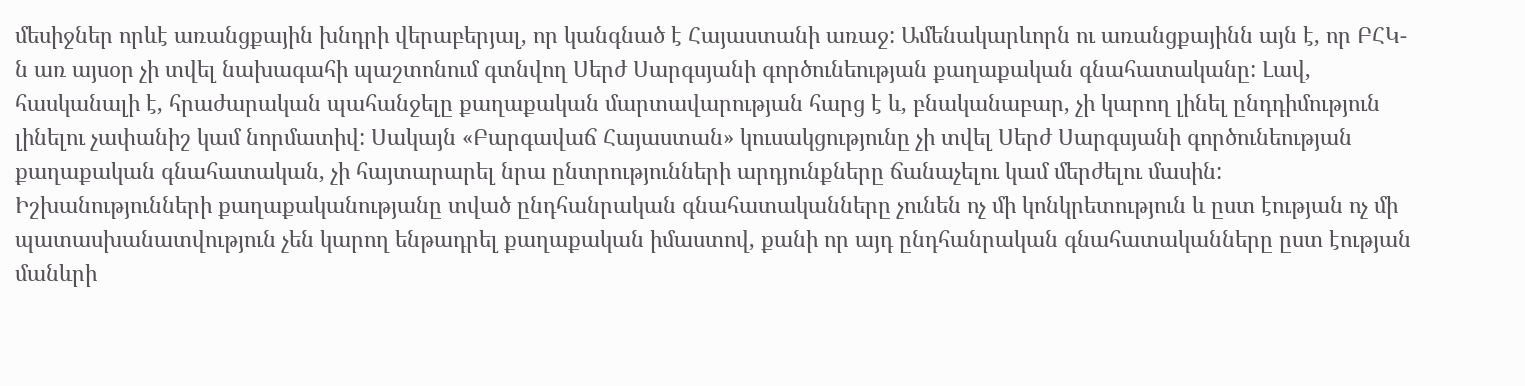մեսիջներ որևէ առանցքային խնդրի վերաբերյալ, որ կանգնած է Հայաստանի առաջ: Ամենակարևորն ու առանցքայինն այն է, որ ԲՀԿ-ն առ այսօր չի տվել նախագահի պաշտոնում գտնվող Սերժ Սարգսյանի գործունեության քաղաքական գնահատականը: Լավ, հասկանալի է, հրաժարական պահանջելը քաղաքական մարտավարության հարց է և, բնականաբար, չի կարող լինել ընդդիմություն լինելու չափանիշ կամ նորմատիվ: Սակայն «Բարգավաճ Հայաստան» կուսակցությունը չի տվել Սերժ Սարգսյանի գործունեության քաղաքական գնահատական, չի հայտարարել նրա ընտրությունների արդյունքները ճանաչելու կամ մերժելու մասին: Իշխանությունների քաղաքականությանը տված ընդհանրական գնահատականները չունեն ոչ մի կոնկրետություն և ըստ էության ոչ մի պատասխանատվություն չեն կարող ենթադրել քաղաքական իմաստով, քանի որ այդ ընդհանրական գնահատականները ըստ էության մանևրի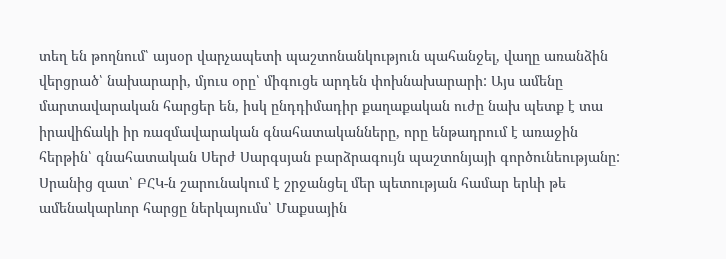տեղ են թողնում՝ այսօր վարչապետի պաշտոնանկություն պահանջել, վաղը առանձին վերցրած՝ նախարարի, մյուս օրը՝ միգուցե արդեն փոխնախարարի: Այս ամենը մարտավարական հարցեր են, իսկ ընդդիմադիր քաղաքական ուժը նախ պետք է տա իրավիճակի իր ռազմավարական գնահատականները, որը ենթադրում է առաջին հերթին՝ գնահատական Սերժ Սարգսյան բարձրագույն պաշտոնյայի գործունեությանը:
Սրանից զատ՝ ԲՀԿ-ն շարունակում է շրջանցել մեր պետության համար երևի թե ամենակարևոր հարցը ներկայումս՝ Մաքսային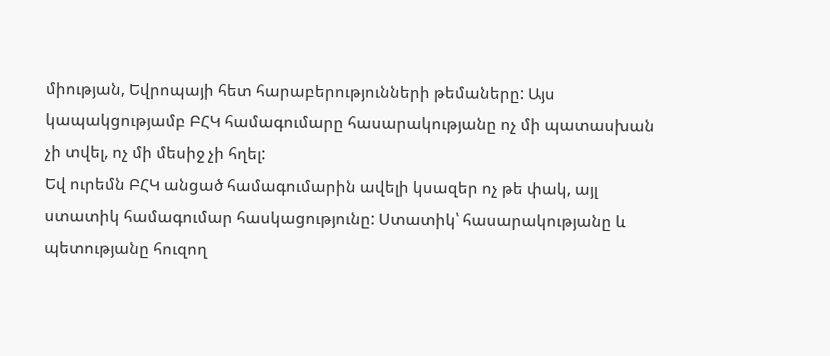միության, Եվրոպայի հետ հարաբերությունների թեմաները: Այս կապակցությամբ ԲՀԿ համագումարը հասարակությանը ոչ մի պատասխան չի տվել, ոչ մի մեսիջ չի հղել:
Եվ ուրեմն ԲՀԿ անցած համագումարին ավելի կսազեր ոչ թե փակ, այլ ստատիկ համագումար հասկացությունը: Ստատիկ՝ հասարակությանը և պետությանը հուզող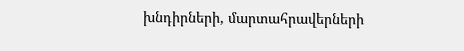խնդիրների, մարտահրավերների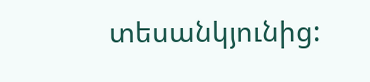տեսանկյունից: